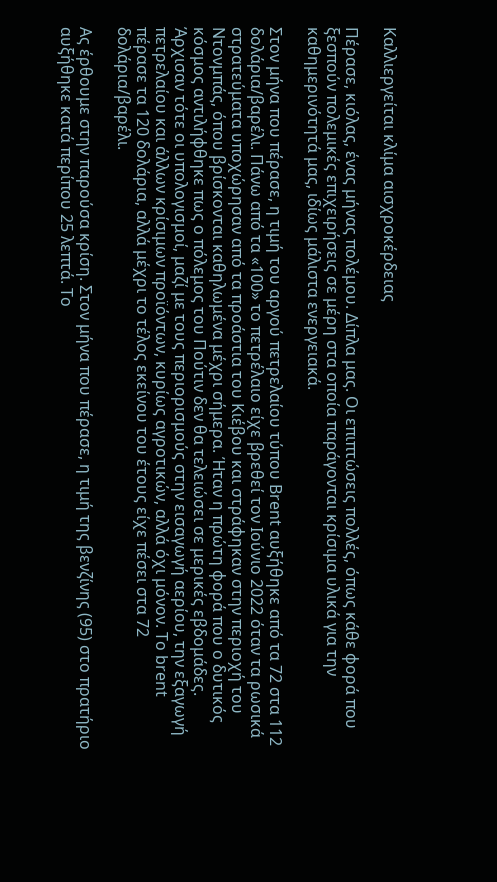Καλλιεργείται κλίμα αισχροκέρδειας

Πέρασε, κιόλας, ένας μήνας πολέμου. Δίπλα μας. Οι επιπτώσεις πολλές, όπως κάθε φορά που ξεσπούν πολεμικές επιχειρήσεις σε μέρη στα οποία παράγονται κρίσιμα υλικά για την καθημερινότητά μας, ιδίως μάλιστα ενεργειακά.

Στον μήνα που πέρασε, η τιμή του αργού πετρελαίου τύπου Brent αυξήθηκε από τα 72 στα 112 δολάρια/βαρέλι. Πάνω από τα «100» το πετρέλαιο είχε βρεθεί τον Ιούνιο 2022 όταν τα ρωσικά στρατεύματα υποχώρησαν από τα προάστια του Κιέβου και στράφηκαν στην περιοχή του Ντονμπάς, όπου βρίσκονται καθηλωμένα μέχρι σήμερα. Ήταν η πρώτη φορά που ο δυτικός κόσμος αντιλήφθηκε πως ο πόλεμος του Πούτιν δεν θα τελειώσει σε μερικές εβδομάδες. Άρχισαν τότε οι υπολογισμοί, μαζί με τους περιορισμούς στην εισαγωγή αερίου, την εξαγωγή πετρελαίου και άλλων κρίσιμων προϊόντων, κυρίως αγροτικών, αλλά όχι μόνον. Το brent πέρασε τα 120 δολάρια, αλλά μέχρι το τέλος εκείνου του έτους είχε πέσει στα 72 δολάρια/βαρέλι.

Ας έρθουμε στην παρούσα κρίση. Στον μήνα που πέρασε, η τιμή της βενζίνης (95) στο πρατήριο αυξήθηκε κατά περίπου 25 λεπτά. Το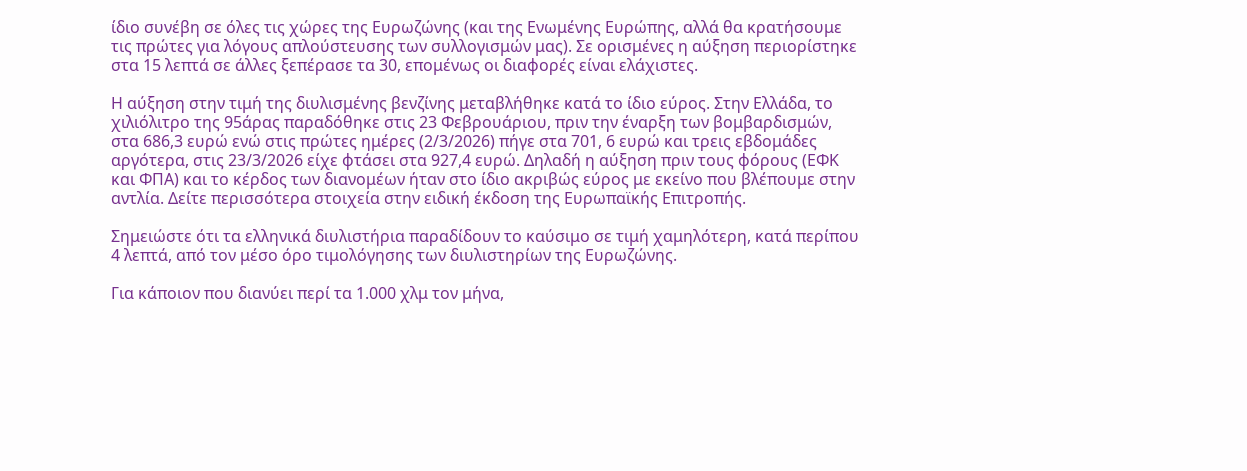ίδιο συνέβη σε όλες τις χώρες της Ευρωζώνης (και της Ενωμένης Ευρώπης, αλλά θα κρατήσουμε τις πρώτες για λόγους απλούστευσης των συλλογισμών μας). Σε ορισμένες η αύξηση περιορίστηκε στα 15 λεπτά σε άλλες ξεπέρασε τα 30, επομένως οι διαφορές είναι ελάχιστες.

Η αύξηση στην τιμή της διυλισμένης βενζίνης μεταβλήθηκε κατά το ίδιο εύρος. Στην Ελλάδα, το χιλιόλιτρο της 95άρας παραδόθηκε στις 23 Φεβρουάριου, πριν την έναρξη των βομβαρδισμών, στα 686,3 ευρώ ενώ στις πρώτες ημέρες (2/3/2026) πήγε στα 701, 6 ευρώ και τρεις εβδομάδες αργότερα, στις 23/3/2026 είχε φτάσει στα 927,4 ευρώ. Δηλαδή η αύξηση πριν τους φόρους (ΕΦΚ και ΦΠΑ) και το κέρδος των διανομέων ήταν στο ίδιο ακριβώς εύρος με εκείνο που βλέπουμε στην αντλία. Δείτε περισσότερα στοιχεία στην ειδική έκδοση της Ευρωπαϊκής Επιτροπής.

Σημειώστε ότι τα ελληνικά διυλιστήρια παραδίδουν το καύσιμο σε τιμή χαμηλότερη, κατά περίπου 4 λεπτά, από τον μέσο όρο τιμολόγησης των διυλιστηρίων της Ευρωζώνης.

Για κάποιον που διανύει περί τα 1.000 χλμ τον μήνα,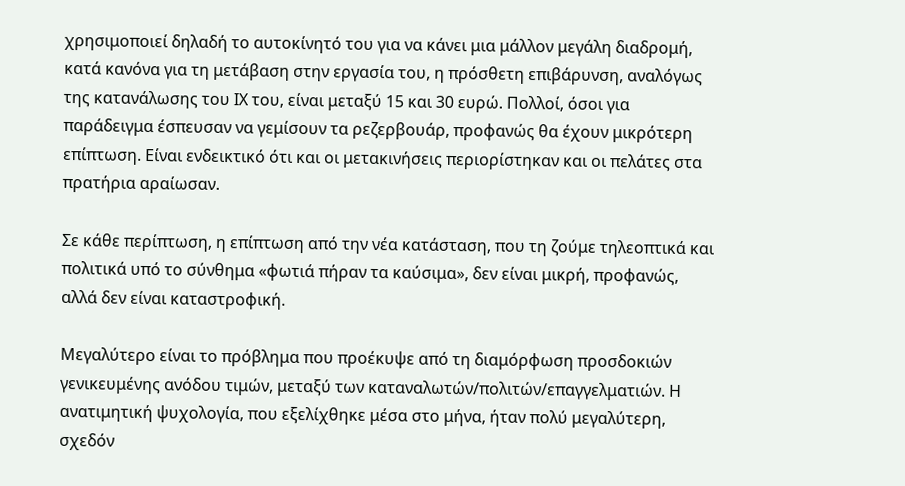χρησιμοποιεί δηλαδή το αυτοκίνητό του για να κάνει μια μάλλον μεγάλη διαδρομή, κατά κανόνα για τη μετάβαση στην εργασία του, η πρόσθετη επιβάρυνση, αναλόγως της κατανάλωσης του ΙΧ του, είναι μεταξύ 15 και 30 ευρώ. Πολλοί, όσοι για παράδειγμα έσπευσαν να γεμίσουν τα ρεζερβουάρ, προφανώς θα έχουν μικρότερη επίπτωση. Είναι ενδεικτικό ότι και οι μετακινήσεις περιορίστηκαν και οι πελάτες στα πρατήρια αραίωσαν.

Σε κάθε περίπτωση, η επίπτωση από την νέα κατάσταση, που τη ζούμε τηλεοπτικά και πολιτικά υπό το σύνθημα «φωτιά πήραν τα καύσιμα», δεν είναι μικρή, προφανώς, αλλά δεν είναι καταστροφική.

Μεγαλύτερο είναι το πρόβλημα που προέκυψε από τη διαμόρφωση προσδοκιών γενικευμένης ανόδου τιμών, μεταξύ των καταναλωτών/πολιτών/επαγγελματιών. Η ανατιμητική ψυχολογία, που εξελίχθηκε μέσα στο μήνα, ήταν πολύ μεγαλύτερη, σχεδόν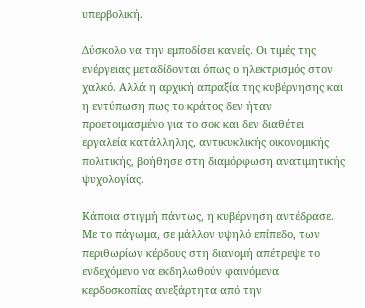υπερβολική.

Δύσκολο να την εμποδίσει κανείς. Οι τιμές της ενέργειας μεταδίδονται όπως ο ηλεκτρισμός στον χαλκό. Αλλά η αρχική απραξία της κυβέρνησης και η εντύπωση πως το κράτος δεν ήταν προετοιμασμένο για το σοκ και δεν διαθέτει εργαλεία κατάλληλης, αντικυκλικής οικονομικής πολιτικής, βοήθησε στη διαμόρφωση ανατιμητικής ψυχολογίας.

Κάποια στιγμή πάντως, η κυβέρνηση αντέδρασε. Με το πάγωμα, σε μάλλον υψηλό επίπεδο, των περιθωρίων κέρδους στη διανομή απέτρεψε το ενδεχόμενο να εκδηλωθούν φαινόμενα κερδοσκοπίας ανεξάρτητα από την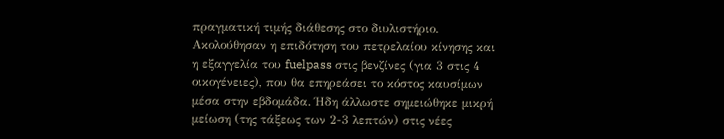πραγματική τιμής διάθεσης στο διυλιστήριο. Ακολούθησαν η επιδότηση του πετρελαίου κίνησης και η εξαγγελία του fuelpass στις βενζίνες (για 3 στις 4 οικογένειες), που θα επηρεάσει το κόστος καυσίμων μέσα στην εβδομάδα. Ήδη άλλωστε σημειώθηκε μικρή μείωση (της τάξεως των 2-3 λεπτών) στις νέες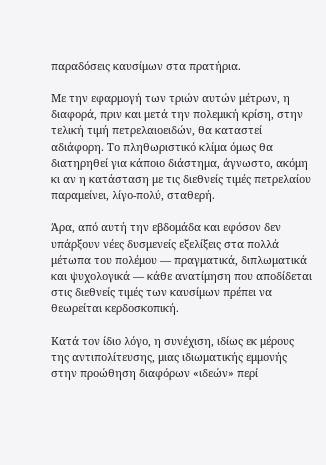παραδόσεις καυσίμων στα πρατήρια.

Με την εφαρμογή των τριών αυτών μέτρων, η διαφορά, πριν και μετά την πολεμική κρίση, στην τελική τιμή πετρελαιοειδών, θα καταστεί αδιάφορη. Το πληθωριστικό κλίμα όμως θα διατηρηθεί για κάποιο διάστημα, άγνωστο, ακόμη κι αν η κατάσταση με τις διεθνείς τιμές πετρελαίου παραμείνει, λίγο-πολύ, σταθερή.

Άρα, από αυτή την εβδομάδα και εφόσον δεν υπάρξουν νέες δυσμενείς εξελίξεις στα πολλά μέτωπα του πολέμου — πραγματικά, διπλωματικά και ψυχολογικά — κάθε ανατίμηση που αποδίδεται στις διεθνείς τιμές των καυσίμων πρέπει να θεωρείται κερδοσκοπική.

Κατά τον ίδιο λόγο, η συνέχιση, ιδίως εκ μέρους της αντιπολίτευσης, μιας ιδιωματικής εμμονής στην προώθηση διαφόρων «ιδεών» περί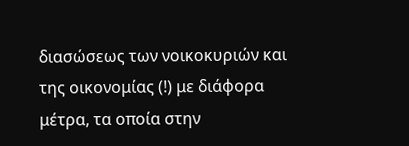διασώσεως των νοικοκυριών και της οικονομίας (!) με διάφορα μέτρα, τα οποία στην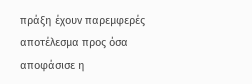πράξη έχουν παρεμφερές αποτέλεσμα προς όσα αποφάσισε η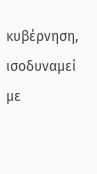κυβέρνηση, ισοδυναμεί με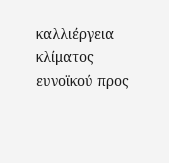καλλιέργεια κλίματος ευνοϊκού προς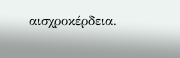αισχροκέρδεια.